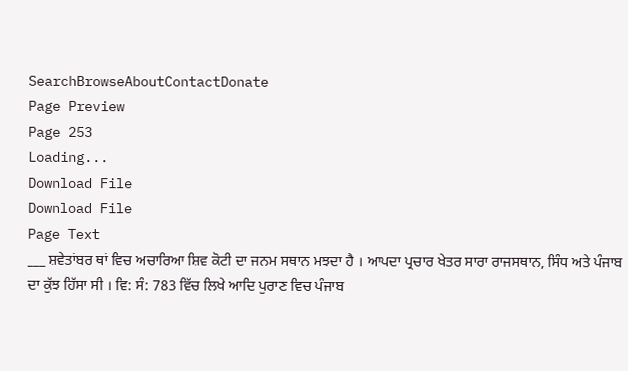SearchBrowseAboutContactDonate
Page Preview
Page 253
Loading...
Download File
Download File
Page Text
___ ਸ਼ਵੇਤਾਂਬਰ ਥਾਂ ਵਿਚ ਅਚਾਰਿਆ ਸ਼ਿਵ ਕੋਟੀ ਦਾ ਜਨਮ ਸਥਾਨ ਮਝਦਾ ਹੈ । ਆਪਦਾ ਪ੍ਰਚਾਰ ਖੇਤਰ ਸਾਰਾ ਰਾਜਸਥਾਨ, ਸਿੰਧ ਅਤੇ ਪੰਜਾਬ ਦਾ ਕੁੱਝ ਹਿੱਸਾ ਸੀ । ਵਿ: ਸੰ: 783 ਵਿੱਚ ਲਿਖੇ ਆਦਿ ਪੁਰਾਣ ਵਿਚ ਪੰਜਾਬ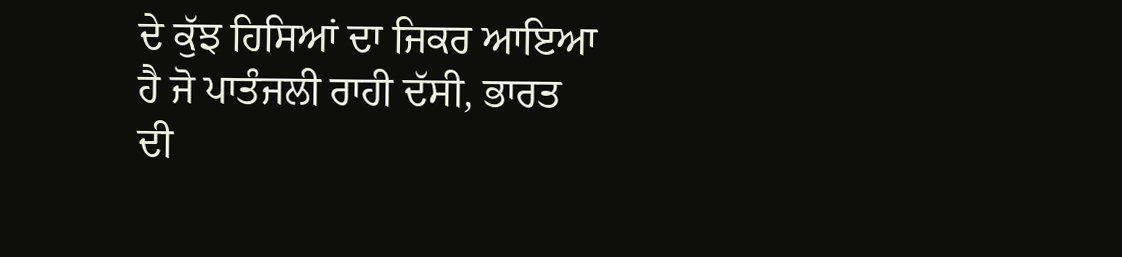ਦੇ ਕੁੱਝ ਹਿਸਿਆਂ ਦਾ ਜਿਕਰ ਆਇਆ ਹੈ ਜੋ ਪਾਤੰਜਲੀ ਰਾਹੀ ਦੱਸੀ, ਭਾਰਤ ਦੀ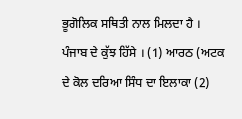ਭੂਗੋਲਿਕ ਸਥਿਤੀ ਨਾਲ ਮਿਲਦਾ ਹੈ । ਪੰਜਾਬ ਦੇ ਕੁੱਝ ਹਿੱਸੇ । (1) ਆਰਠ (ਅਟਕ ਦੇ ਕੋਲ ਦਰਿਆ ਸਿੰਧ ਦਾ ਇਲਾਕਾ (2)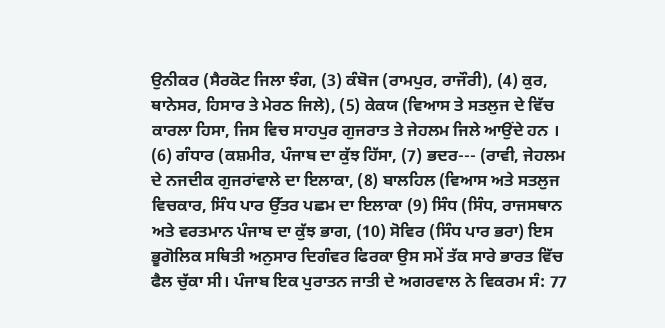ਉਨੀਕਰ (ਸੈਰਕੋਟ ਜਿਲਾ ਝੰਗ, (3) ਕੰਬੋਜ (ਰਾਮਪੁਰ, ਰਾਜੌਰੀ), (4) ਕੁਰ, ਥਾਨੇਸਰ, ਹਿਸਾਰ ਤੇ ਮੇਰਠ ਜਿਲੇ), (5) ਕੇਕਯ (ਵਿਆਸ ਤੇ ਸਤਲੁਜ ਦੇ ਵਿੱਚ ਕਾਰਲਾ ਹਿਸਾ, ਜਿਸ ਵਿਚ ਸਾਹਪੁਰ ਗੁਜਰਾਤ ਤੇ ਜੇਹਲਮ ਜਿਲੇ ਆਉਂਦੇ ਹਨ । (6) ਗੰਧਾਰ (ਕਸ਼ਮੀਰ, ਪੰਜਾਬ ਦਾ ਕੁੱਝ ਹਿੱਸਾ, (7) ਭਦਰ--- (ਰਾਵੀ, ਜੇਹਲਮ ਦੇ ਨਜਦੀਕ ਗੁਜਰਾਂਵਾਲੇ ਦਾ ਇਲਾਕਾ, (8) ਬਾਲਹਿਲ (ਵਿਆਸ ਅਤੇ ਸਤਲੁਜ ਵਿਚਕਾਰ, ਸਿੰਧ ਪਾਰ ਉੱਤਰ ਪਛਮ ਦਾ ਇਲਾਕਾ (9) ਸਿੰਧ (ਸਿੰਧ, ਰਾਜਸਥਾਨ ਅਤੇ ਵਰਤਮਾਨ ਪੰਜਾਬ ਦਾ ਕੁੱਝ ਭਾਗ, (10) ਸੋਵਿਰ (ਸਿੰਧ ਪਾਰ ਭਰਾ) ਇਸ ਭੂਗੋਲਿਕ ਸਥਿਤੀ ਅਨੁਸਾਰ ਦਿਗੰਵਰ ਫਿਰਕਾ ਉਸ ਸਮੇਂ ਤੱਕ ਸਾਰੇ ਭਾਰਤ ਵਿੱਚ ਫੈਲ ਚੁੱਕਾ ਸੀ। ਪੰਜਾਬ ਇਕ ਪੁਰਾਤਨ ਜਾਤੀ ਦੇ ਅਗਰਵਾਲ ਨੇ ਵਿਕਰਮ ਸੰ: 77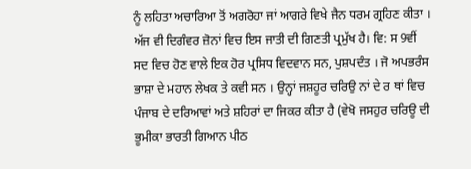ਨੂੰ ਲਹਿਤਾ ਅਚਾਰਿਆ ਤੋਂ ਅਗਰੋਹਾ ਜਾਂ ਆਗਰੇ ਵਿਖੇ ਜੈਨ ਧਰਮ ਗ੍ਰਹਿਣ ਕੀਤਾ । ਅੱਜ ਵੀ ਦਿਗੰਵਰ ਜ਼ੋਨਾਂ ਵਿਚ ਇਸ ਜਾਤੀ ਦੀ ਗਿਣਤੀ ਪ੍ਰਮੁੱਖ ਹੈ। ਵਿ: ਸ 9ਵੀਂ ਸਦ ਵਿਚ ਹੋਣ ਵਾਲੇ ਇਕ ਹੋਰ ਪ੍ਰਸਿਧ ਵਿਦਵਾਨ ਸਨ, ਪੁਸ਼ਪਦੰਤ । ਜੋ ਅਪਭਰੰਸ ਭਾਸ਼ਾ ਦੇ ਮਹਾਨ ਲੇਖਕ ਤੇ ਕਵੀ ਸਨ । ਉਨ੍ਹਾਂ ਜਸ਼ਹੂਰ ਚਰਿਉ ਨਾਂ ਦੇ ਰ ਥਾਂ ਵਿਚ ਪੰਜਾਬ ਦੇ ਦਰਿਆਵਾਂ ਅਤੇ ਸ਼ਹਿਰਾਂ ਦਾ ਜਿਕਰ ਕੀਤਾ ਹੈ (ਵੇਖੋ ਜਸਹੁਰ ਚਰਿਊ ਦੀ ਭੂਮੀਕਾ ਭਾਰਤੀ ਗਿਆਨ ਪੀਠ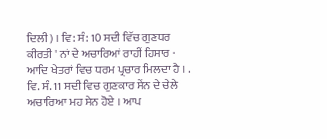ਦਿਲੀ) । ਵਿ: ਸੰ: 10 ਸਦੀ ਵਿੱਚ ਗੁਣਧਰ ਕੀਰਤੀ ' ਨਾਂ ਦੇ ਅਚਾਰਿਆਂ ਰਾਹੀਂ ਹਿਸਾਰ · ਆਦਿ ਖੇਤਰਾਂ ਵਿਚ ਧਰਮ ਪ੍ਰਚਾਰ ਮਿਲਦਾ ਹੈ । . ਵਿ. ਸੰ. 11 ਸਦੀ ਵਿਚ ਗੁਣਕਾਰ ਸੇਂਨ ਦੇ ਚੇਲੇ ਅਚਾਰਿਆ ਮਹ ਸੇਨ ਹੋਏ । ਆਪ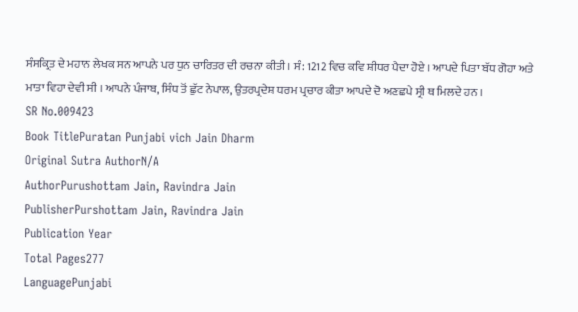ਸੰਸਕ੍ਰਿਤ ਦੇ ਮਹਾਨ ਲੇਖਕ ਸਨ ਆਪਨੇ ਪਰ ਧੁਨ ਚਾਰਿਤਰ ਦੀ ਰਚਨਾ ਕੀਤੀ । ਸੰ: 1212 ਵਿਚ ਕਵਿ ਸ਼ੀਧਰ ਪੈਦਾ ਹੋਏ । ਆਪਦੇ ਪਿਤਾ ਬੱਧ ਗੋਹਾ ਅਤੇ ਮਾਤਾ ਵਿਹਾ ਦੇਵੀ ਸੀ । ਆਪਨੇ ਪੰਜਾਬ, ਸਿੰਧ ਤੋਂ ਛੁੱਟ ਨੇਪਾਲ, ਉਤਰਪ੍ਰਦੇਸ਼ ਧਰਮ ਪ੍ਰਚਾਰ ਕੀਤਾ ਆਪਦੇ ਦੋ ਅਣਛਪੇ ਸ੍ਰੀ ਥ ਮਿਲਦੇ ਹਨ ।
SR No.009423
Book TitlePuratan Punjabi vich Jain Dharm
Original Sutra AuthorN/A
AuthorPurushottam Jain, Ravindra Jain
PublisherPurshottam Jain, Ravindra Jain
Publication Year
Total Pages277
LanguagePunjabi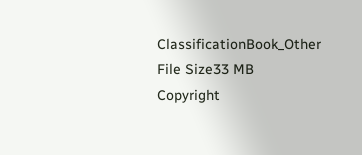ClassificationBook_Other
File Size33 MB
Copyright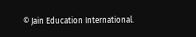© Jain Education International.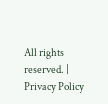All rights reserved. | Privacy Policy